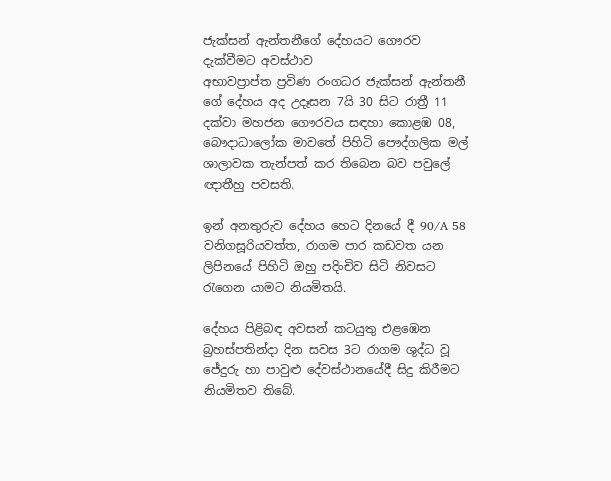ජැක්සන් ඇන්තනීගේ දේහයට ගෞරව දැක්වීමට අවස්ථාව
අභාවප්‍රාප්ත ප්‍රවිණ රංගධර ජැක්සන් ඇන්තනී ගේ දේහය අද උදෑසන 7යි 30 සිට රාත්‍රී 11 දක්වා මහජන ගෞරවය සඳහා කොළඹ 08, බෞදාධාලෝක මාවතේ පිහිටි පෞද්ගලික මල් ශාලාවක තැන්පත් කර තිබෙන බව පවුලේ ඥාතීහු පවසති.

ඉන් අනතුරුව දේහය හෙට දිනයේ දී 90/A 58 වනිගසූරියවත්ත, රාගම පාර කඩවත යන ලිපිනයේ පිහිටි ඔහු පදිංචිව සිටි නිවසට රැගෙන යාමට නියමිතයි.

දේහය පිළිබඳ අවසන් කටයුතු එළඹෙන බ්‍රහස්පතින්දා දින සවස 3ට රාගම ශුද්ධ වූ ජේදුරු හා පාවුළු දේවස්ථානයේදී සිදු කිරීමට නියමිතව තිබේ.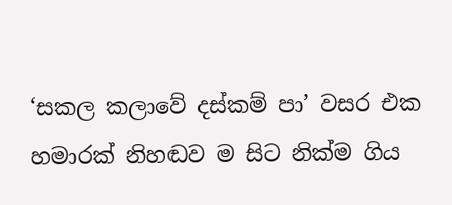‘සකල කලාවේ දස්කම් පා’ වසර එක හමාරක් නිහඬව ම සිට නික්ම ගිය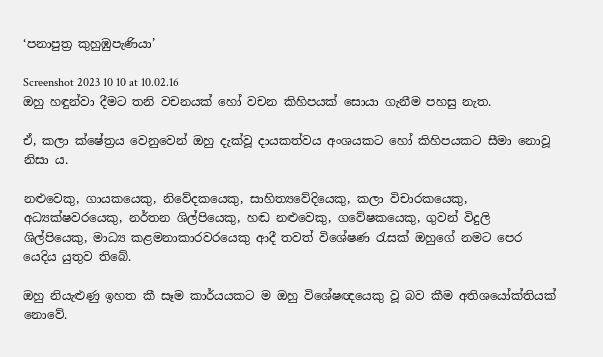‘පනාපුත්‍ර කුහුඹුපැණියා’

Screenshot 2023 10 10 at 10.02.16
ඔහු හඳුන්වා දීමට තනි වචනයක් හෝ වචන කිහිපයක් සොයා ගැනීම පහසු නැත.

ඒ, කලා ක්ෂේත්‍රය වෙනුවෙන් ඔහු දැක්වූ දායකත්වය අංශයකට හෝ කිහිපයකට සීමා නොවූ නිසා ය.

නළුවෙකු, ගායකයෙකු, නිවේදකයෙකු, සාහිත්‍යවේදියෙකු, කලා විචාරකයෙකු, අධ්‍යක්ෂවරයෙකු, නර්තන ශිල්පියෙකු, හඬ නළුවෙකු, ගවේෂකයෙකු, ගුවන් විදුලි ශිල්පියෙකු, මාධ්‍ය කළමනාකාරවරයෙකු ආදී තවත් විශේෂණ රැසක් ඔහුගේ නමට පෙර යෙදිය යුතුව තිබේ.

ඔහු නියැළුණු ඉහත කී සෑම කාර්යයකට ම ඔහු විශේෂඥයෙකු වූ බව කීම අතිශයෝක්තියක් නොවේ.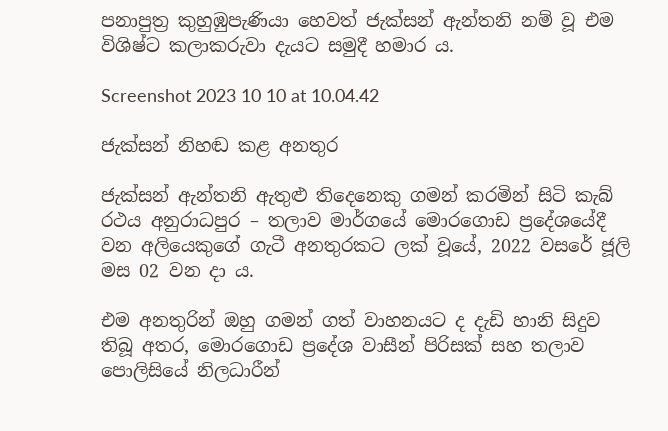පනාපුත්‍ර කුහුඹුපැණියා හෙවත් ජැක්සන් ඇන්තනි නම් වූ එම විශිෂ්ට කලාකරුවා දැයට සමුදී හමාර ය.

Screenshot 2023 10 10 at 10.04.42

ජැක්සන් නිහඬ කළ අනතුර

ජැක්සන් ඇන්තනි ඇතුළු තිදෙනෙකු ගමන් කරමින් සිටි කැබ් රථය අනුරාධපුර – තලාව මාර්ගයේ මොරගොඩ ප්‍රදේශයේදී වන අලියෙකුගේ ගැටී අනතුරකට ලක් වූයේ, 2022 වසරේ ජූලි මස 02 වන දා ය.

එම අනතුරින් ඔහු ගමන් ගත් වාහනයට ද දැඩි හානි සිදුව තිබූ අතර, මොරගොඩ ප්‍රදේශ වාසීන් පිරිසක් සහ තලාව පොලිසියේ නිලධාරීන්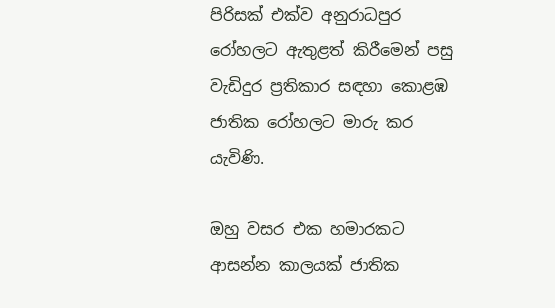පිරිසක් එක්ව අනුරාධපුර රෝහලට ඇතුළත් කිරීමෙන් පසු වැඩිදුර ප්‍රතිකාර සඳහා කොළඹ ජාතික රෝහලට මාරු කර යැවිණි.

ඔහු වසර එක හමාරකට ආසන්න කාලයක් ජාතික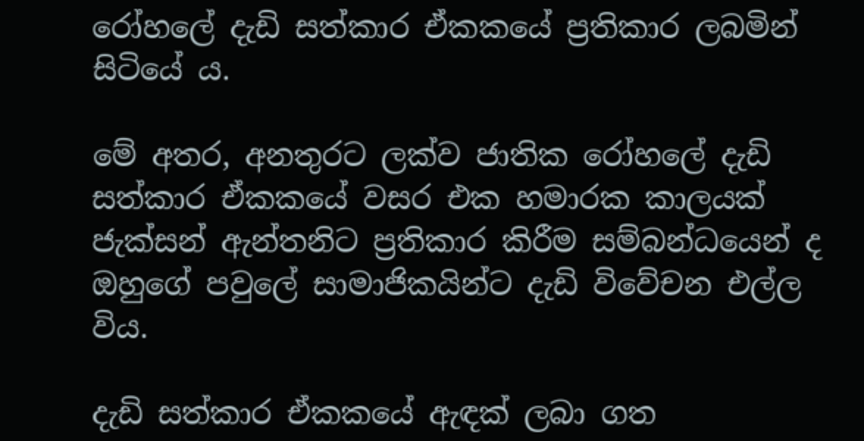රෝහලේ දැඩි සත්කාර ඒකකයේ ප්‍රතිකාර ලබමින් සිටියේ ය.

මේ අතර, අනතුරට ලක්ව ජාතික රෝහලේ දැඩි සත්කාර ඒකකයේ වසර එක හමාරක කාලයක් ජැක්සන් ඇන්තනිට ප්‍රතිකාර කිරීම සම්බන්ධයෙන් ද ඔහුගේ පවුලේ සාමාජිකයින්ට දැඩි විවේචන එල්ල විය.

දැඩි සත්කාර ඒකකයේ ඇඳක් ලබා ගත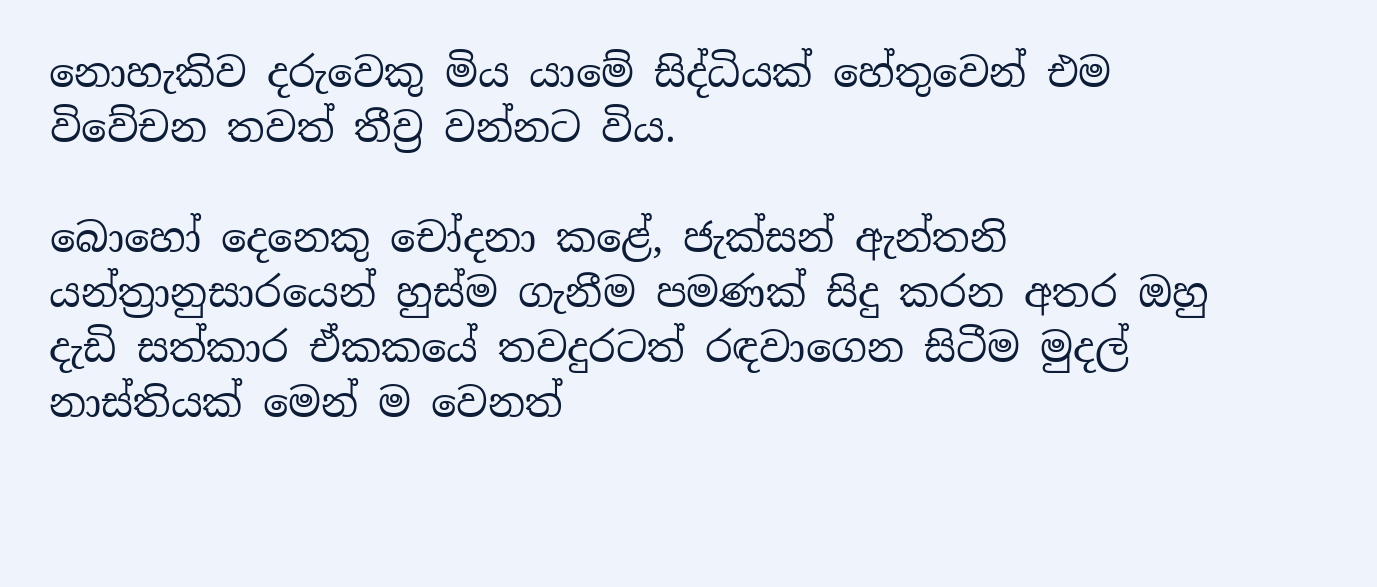නොහැකිව දරුවෙකු මිය යාමේ සිද්ධියක් හේතුවෙන් එම විවේචන තවත් තීව්‍ර වන්නට විය.

බොහෝ දෙනෙකු චෝදනා කළේ, ජැක්සන් ඇන්තනි යන්ත්‍රානුසාරයෙන් හුස්ම ගැනීම පමණක් සිදු කරන අතර ඔහු දැඩි සත්කාර ඒකකයේ තවදුරටත් රඳවාගෙන සිටීම මුදල් නාස්තියක් මෙන් ම වෙනත්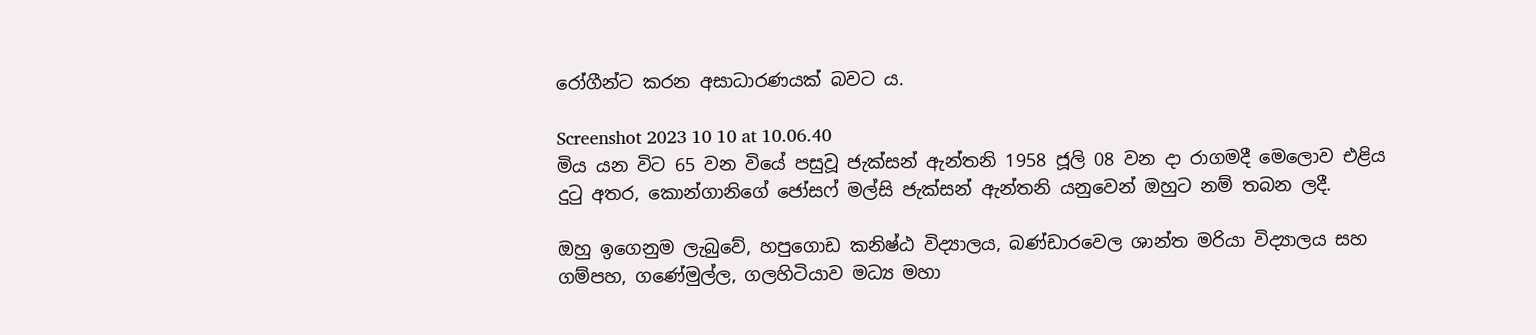රෝගීන්ට කරන අසාධාරණයක් බවට ය.

Screenshot 2023 10 10 at 10.06.40
මිය යන විට 65 වන වියේ පසුවූ ජැක්සන් ඇන්තනි 1958 ජූලි 08 වන දා රාගමදී මෙලොව එළිය දුටු අතර, කොන්ගානිගේ ජෝසෆ් මල්සි ජැක්සන් ඇන්තනි යනුවෙන් ඔහුට නම් තබන ලදී.

ඔහු ඉගෙනුම ලැබුවේ, හපුගොඩ කනිෂ්ඨ විද්‍යාලය, බණ්ඩාරවෙල ශාන්ත මරියා විද්‍යාලය සහ ගම්පහ, ගණේමුල්ල, ගලහිටියාව මධ්‍ය මහා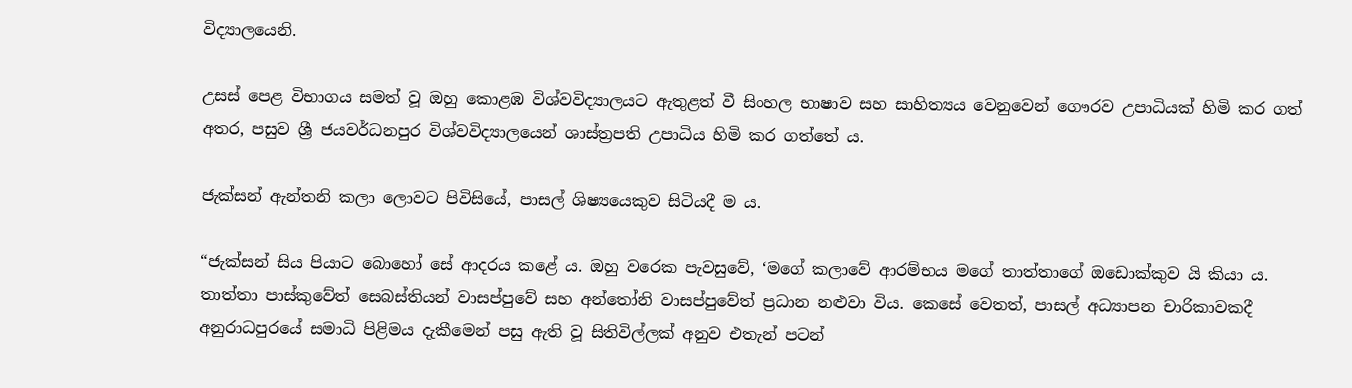විද්‍යාලයෙනි.

උසස් පෙළ විභාගය සමත් වූ ඔහු කොළඹ විශ්වවිද්‍යාලයට ඇතුළත් වී සිංහල භාෂාව සහ සාහිත්‍යය වෙනුවෙන් ගෞරව උපාධියක් හිමි කර ගත් අතර, පසුව ශ්‍රී ජයවර්ධනපුර විශ්වවිද්‍යාලයෙන් ශාස්ත්‍රපති උපාධිය හිමි කර ගත්තේ ය.

ජැක්සන් ඇන්තනි කලා ලොවට පිවිසියේ, පාසල් ශිෂ්‍යයෙකුව සිටියදී ම ය.

“ජැක්සන් සිය පියාට බොහෝ සේ ආදරය කළේ ය. ඔහු වරෙක පැවසුවේ, ‘මගේ කලාවේ ආරම්භය මගේ තාත්තාගේ ඔඩොක්කුව යි කියා ය. තාත්තා පාස්කුවේත් සෙබස්තියන් වාසප්පුවේ සහ අන්තෝනි වාසප්පුවේත් ප්‍රධාන නළුවා විය. කෙසේ වෙතත්, පාසල් අධ්‍යාපන චාරිකාවකදී අනුරාධපුරයේ සමාධි පිළිමය දැකීමෙන් පසු ඇති වූ සිතිවිල්ලක් අනුව එතැන් පටන්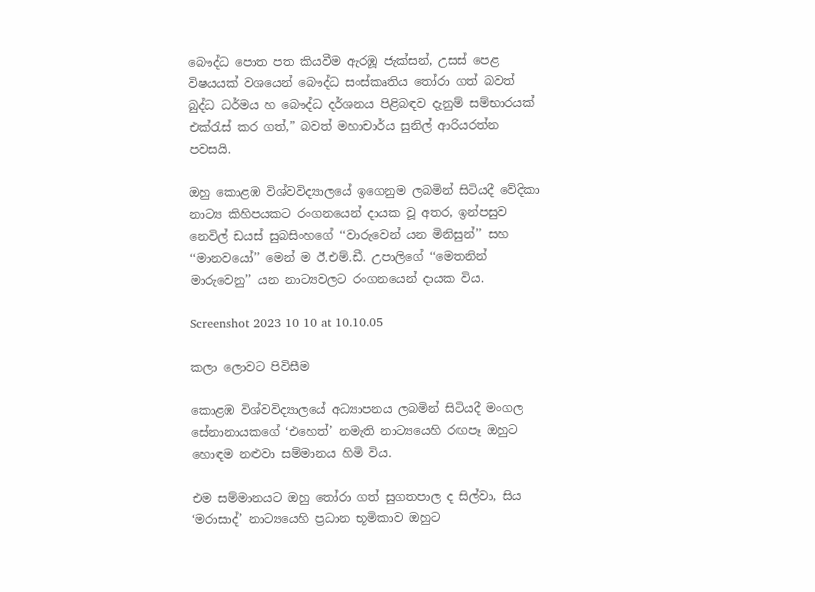බෞද්ධ පොත පත කියවීම ඇරඹූ ජැක්සන්, උසස් පෙළ විෂයයක් වශයෙන් බෞද්ධ සංස්කෘතිය තෝරා ගත් බවත් බුද්ධ ධර්මය හ බෞද්ධ දර්ශනය පිළිබඳව දැනුම් සම්භාරයක් එක්රැස් කර ගත්,” බවත් මහාචාර්ය සුනිල් ආරියරත්න පවසයි.

ඔහු කොළඹ විශ්වවිද්‍යාලයේ ඉගෙනුම ලබමින් සිටියදී වේදිකා නාට්‍ය කිහිපයකට රංගනයෙන් දායක වූ අතර, ඉන්පසුව නෙවිල් ඩයස් සුබසිංහගේ ‘‘වාරුවෙන් යන මිනිසුන්’’ සහ ‘‘මානවයෝ’’ මෙන් ම ඊ.එම්.ඩී. උපාලිගේ ‘‘මෙතනින් මාරුවෙනු’’ යන නාට්‍යවලට රංගනයෙන් දායක විය.

Screenshot 2023 10 10 at 10.10.05

කලා ලොවට පිවිසීම

කොළඹ විශ්වවිද්‍යාලයේ අධ්‍යාපනය ලබමින් සිටියදී මංගල සේනානායකගේ ‘එහෙත්’ නමැති නාට්‍යයෙහි රඟපෑ ඔහුට හොඳම නළුවා සම්මානය හිමි විය.

එම සම්මානයට ඔහු තෝරා ගත් සුගතපාල ද සිල්වා, සිය ‘මරාසාද්’ නාට්‍යයෙහි ප්‍රධාන භූමිකාව ඔහුට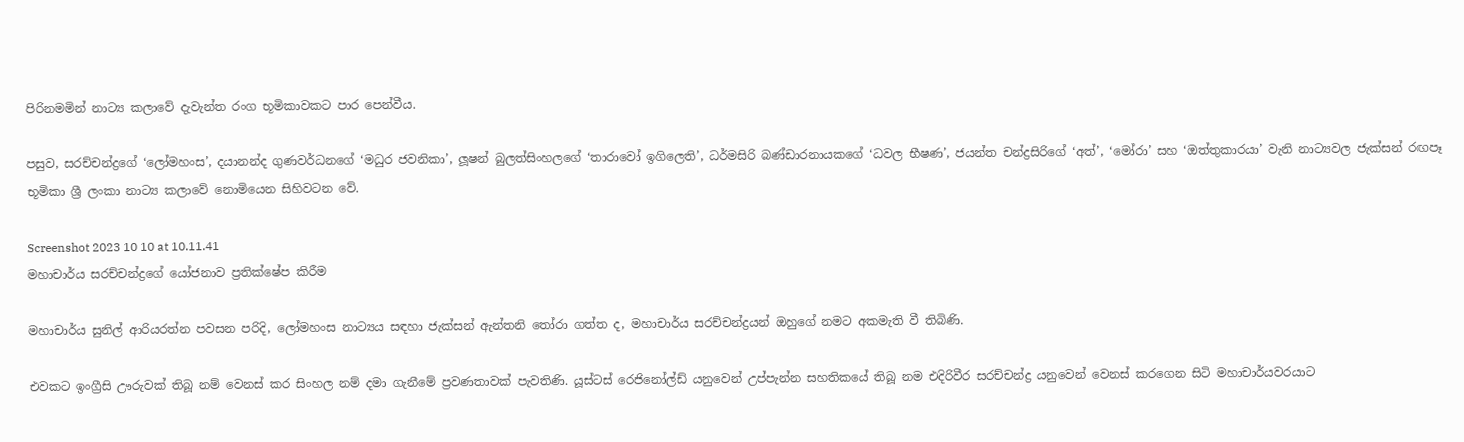පිරිනමමින් නාට්‍ය කලාවේ දැවැන්ත රංග භූමිකාවකට පාර පෙන්වීය.

පසුව, සරච්චන්ද්‍රගේ ‘ලෝමහංස’, දයානන්ද ගුණවර්ධනගේ ‘මධුර ජවනිකා’, ලූෂන් බුලත්සිංහලගේ ‘තාරාවෝ ඉගිලෙති’, ධර්මසිරි බණ්ඩාරනායකගේ ‘ධවල භීෂණ’, ජයන්ත චන්ද්‍රසිරිගේ ‘අත්’, ‘මෝරා’ සහ ‘ඔත්තුකාරයා’ වැනි නාට්‍යවල ජැක්සන් රඟපෑ භූමිකා ශ්‍රී ලංකා නාට්‍ය කලාවේ නොමියෙන සිහිවටන වේ.

Screenshot 2023 10 10 at 10.11.41
මහාචාර්ය සරච්චන්ද්‍රගේ යෝජනාව ප්‍රතික්ෂේප කිරීම

මහාචාර්ය සුනිල් ආරියරත්න පවසන පරිදි, ලෝමහංස නාට්‍යය සඳහා ජැක්සන් ඇන්තනි තෝරා ගත්ත ද, මහාචාර්ය සරච්චන්ද්‍රයන් ඔහුගේ නමට අකමැති වී තිබිණි.

එවකට ඉංග්‍රීසි ඌරුවක් තිබූ නම් වෙනස් කර සිංහල නම් දමා ගැනීමේ ප්‍රවණතාවක් පැවතිණි. යූස්ටස් රෙජිනෝල්ඩ් යනුවෙන් උප්පැන්න සහතිකයේ තිබූ නම එදිරිවීර සරච්චන්ද්‍ර යනුවෙන් වෙනස් කරගෙන සිටි මහාචාර්යවරයාට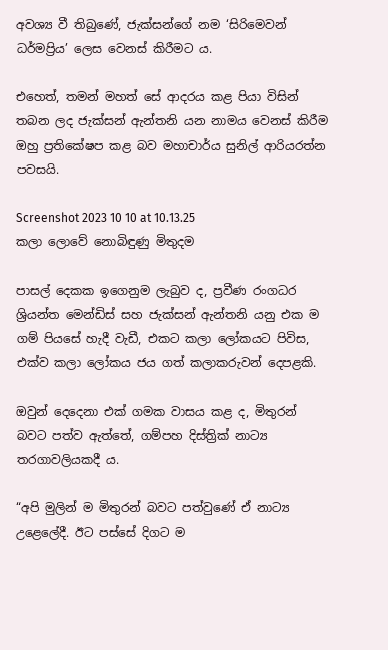අවශ්‍ය වී තිබුණේ, ජැක්සන්ගේ නම ‘සිරිමෙවන් ධර්මප්‍රිය’ ලෙස වෙනස් කිරීමට ය.

එහෙත්, තමන් මහත් සේ ආදරය කළ පියා විසින් තබන ලද ජැක්සන් ඇන්තනි යන නාමය වෙනස් කිරීම ඔහු ප්‍රතිකේෂප කළ බව මහාචාර්ය සුනිල් ආරියරත්න පවසයි.

Screenshot 2023 10 10 at 10.13.25
කලා ලොවේ නොබිඳුණු මිතුදම

පාසල් දෙකක ඉගෙනුම ලැබුව ද, ප්‍රවීණ රංගධර ශ්‍රියන්ත මෙන්ඩිස් සහ ජැක්සන් ඇන්තනි යනු එක ම ගම් පියසේ හැදී වැඩී, එකට කලා ලෝකයට පිවිස, එක්ව කලා ලෝකය ජය ගත් කලාකරුවන් දෙපළකි.

ඔවුන් දෙදෙනා එක් ගමක වාසය කළ ද, මිතුරන් බවට පත්ව ඇත්තේ, ගම්පහ දිස්ත්‍රික් නාට්‍ය තරගාවලියකදී ය.

“අපි මුලින් ම මිතුරන් බවට පත්වුණේ ඒ නාට්‍ය උළෙලේදී. ඊට පස්සේ දිගට ම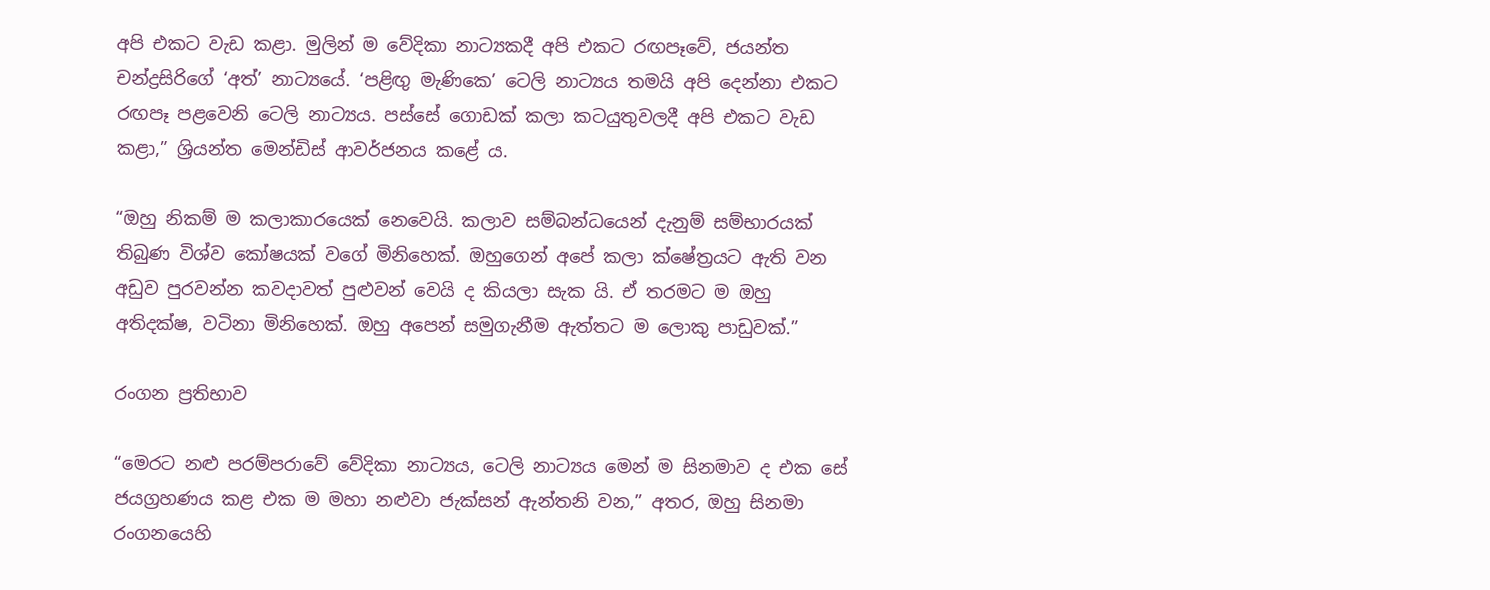අපි එකට වැඩ කළා. මුලින් ම වේදිකා නාට්‍යකදී අපි එකට රඟපෑවේ, ජයන්ත චන්ද්‍රසිරිගේ ‘අත්’ නාට්‍යයේ. ‘පළිඟු මැණිකෙ’ ටෙලි නාට්‍යය තමයි අපි දෙන්නා එකට රඟපෑ පළවෙනි ටෙලි නාට්‍යය. පස්සේ ගොඩක් කලා කටයුතුවලදී අපි එකට වැඩ කළා,” ශ්‍රියන්ත මෙන්ඩිස් ආවර්ජනය කළේ ය.

“ඔහු නිකම් ම කලාකාරයෙක් නෙවෙයි. කලාව සම්බන්ධයෙන් දැනුම් සම්භාරයක් තිබුණ විශ්ව කෝෂයක් වගේ මිනිහෙක්. ඔහුගෙන් අපේ කලා ක්ෂේත්‍රයට ඇති වන අඩුව පුරවන්න කවදාවත් පුළුවන් වෙයි ද කියලා සැක යි. ඒ තරමට ම ඔහු අතිදක්ෂ, වටිනා මිනිහෙක්. ඔහු අපෙන් සමුගැනීම ඇත්තට ම ලොකු පාඩුවක්.”

රංගන ප්‍රතිභාව

“මෙරට නළු පරම්පරාවේ වේදිකා නාට්‍යය, ටෙලි නාට්‍යය මෙන් ම සිනමාව ද එක සේ ජයග්‍රහණය කළ එක ම මහා නළුවා ජැක්සන් ඇන්තනි වන,” අතර, ඔහු සිනමා රංගනයෙහි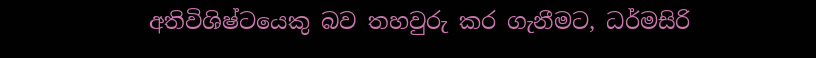අතිවිශිෂ්ටයෙකු බව තහවුරු කර ගැනීමට, ධර්මසිරි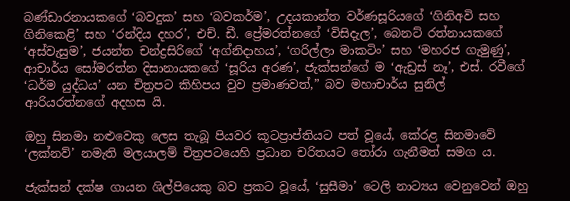බණ්ඩාරනායකගේ ‘බවදුක’ සහ ‘බවකර්ම’, උදයකාන්ත වර්ණසූරියගේ ‘ගිනිඅවි සහ ගිනිකෙළි’ සහ ‘රන්දිය දහර’, එච්. ඩී. ප්‍රේමරත්නගේ ‘විසිදැල’, බෙනට් රත්නායකගේ ‘අස්වැසුම’, ජයන්ත චන්ද්‍රසිරිගේ ‘අග්නිදාහය’, ‘ගරිල්ලා මාකටිං’ සහ ‘මහරජ ගැමුණු’, ආචාර්ය සෝමරත්න දිසානායකගේ ‘සූරිය අරණ’, ජැක්සන්ගේ ම ‘ඇඩ්‍රස් නෑ’, එස්. රවීගේ ‘ධර්ම යුද්ධය’ යන චිත්‍රපට කිහිපය වුව ප්‍රමාණවත්,” බව මහාචාර්ය සුනිල් ආරියරත්නගේ අදහස යි.

ඔහු සිනමා නළුවෙකු ලෙස තැබූ පියවර කූටප්‍රාප්තියට පත් වූයේ, කේරළ සිනමාවේ ‘ලක්නව්’ නමැති මලයාලම් චිත්‍රපටයෙහි ප්‍රධාන චරිතයට තෝරා ගැනීමත් සමග ය.

ජැක්සන් දක්ෂ ගායන ශිල්පියෙකු බව ප්‍රකට වූයේ, ‘සුසීමා’ ටෙලි නාට්‍යය වෙනුවෙන් ඔහු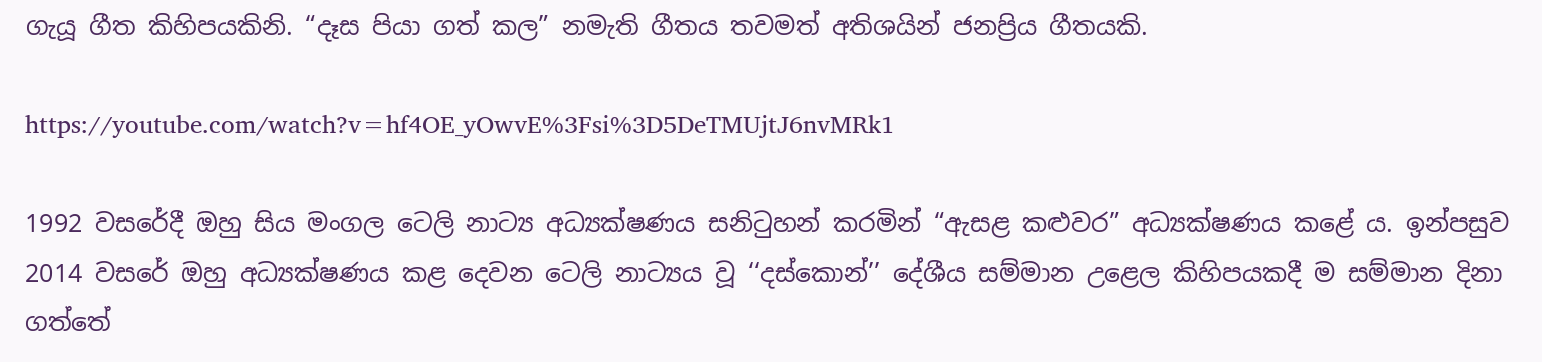ගැයූ ගීත කිහිපයකිනි. “දෑස පියා ගත් කල” නමැති ගීතය තවමත් අතිශයින් ජනප්‍රිය ගීතයකි.

https://youtube.com/watch?v=hf4OE_yOwvE%3Fsi%3D5DeTMUjtJ6nvMRk1

1992 වසරේදී ඔහු සිය මංගල ටෙලි නාට්‍ය අධ්‍යක්ෂණය සනිටුහන් කරමින් “ඇසළ කළුවර” අධ්‍යක්ෂණය කළේ ය. ඉන්පසුව 2014 වසරේ ඔහු අධ්‍යක්ෂණය කළ දෙවන ටෙලි නාට්‍යය වූ ‘‘දස්කොන්’’ දේශීය සම්මාන උළෙල කිහිපයකදී ම සම්මාන දිනා ගත්තේ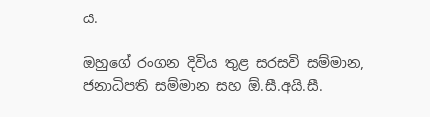ය.

ඔහුගේ රංගන දිවිය තුළ සරසවි සම්මාන, ජනාධිපති සම්මාන සහ ඕ.සී.අයි.සී.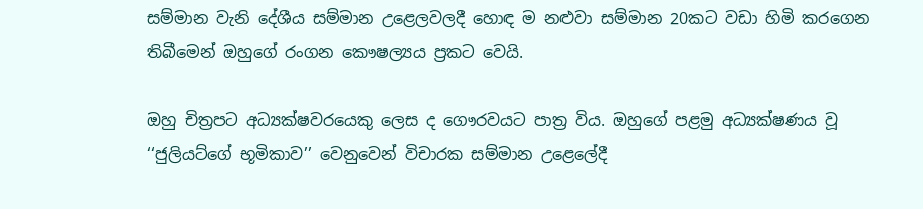සම්මාන වැනි දේශීය සම්මාන උළෙලවලදී හොඳ ම නළුවා සම්මාන 20කට වඩා හිමි කරගෙන තිබීමෙන් ඔහුගේ රංගන කෞෂල්‍යය ප්‍රකට වෙයි.

ඔහු චිත්‍රපට අධ්‍යක්ෂවරයෙකු ලෙස ද ගෞරවයට පාත්‍ර විය. ඔහුගේ පළමු අධ්‍යක්ෂණය වූ ‘‘ජුලියට්ගේ භූමිකාව’’ වෙනුවෙන් විචාරක සම්මාන උළෙලේදී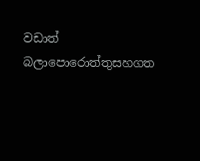වඩාත් බලාපොරොත්තුසහගත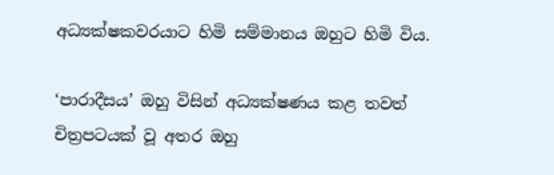අධ්‍යක්ෂකවරයාට හිමි සම්මානය ඔහුට හිමි විය.

‘පාරාදීසය’ ඔහු විසින් අධ්‍යක්ෂණය කළ තවත් චිත්‍රපටයක් වූ අතර ඔහු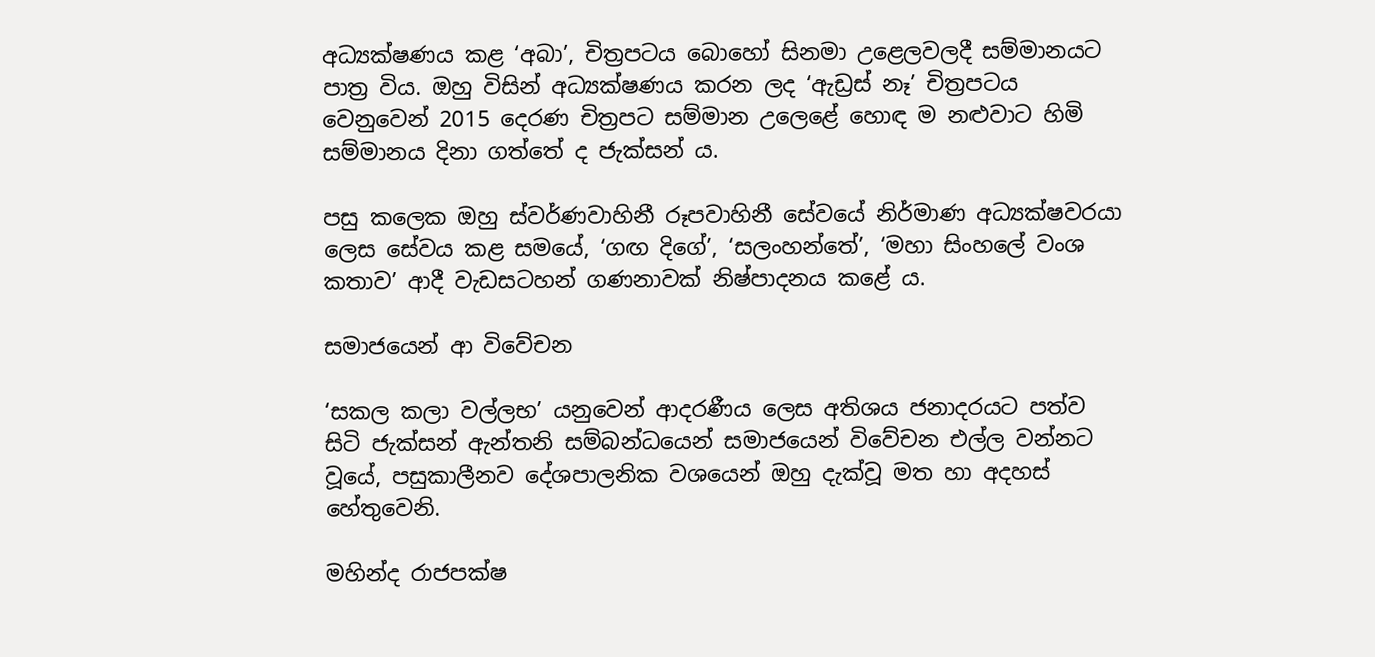අධ්‍යක්ෂණය කළ ‘අබා’, චිත්‍රපටය බොහෝ සිනමා උළෙලවලදී සම්මානයට පාත්‍ර විය. ඔහු විසින් අධ්‍යක්ෂණය කරන ලද ‘ඇඩ්‍රස් නෑ’ චිත්‍රපටය වෙනුවෙන් 2015 දෙරණ චිත්‍රපට සම්මාන උලෙළේ හොඳ ම නළුවාට හිමි සම්මානය දිනා ගත්තේ ද ජැක්සන් ය.

පසු කලෙක ඔහු ස්වර්ණවාහිනී රූපවාහිනී සේවයේ නිර්මාණ අධ්‍යක්ෂවරයා ලෙස සේවය කළ සමයේ, ‘ගඟ දිගේ’, ‘සලංහන්තේ’, ‘මහා සිංහලේ වංශ කතාව’ ආදී වැඩසටහන් ගණනාවක් නිෂ්පාදනය කළේ ය.

සමාජයෙන් ආ විවේචන

‘සකල කලා වල්ලභ’ යනුවෙන් ආදරණීය ලෙස අතිශය ජනාදරයට පත්ව සිටි ජැක්සන් ඇන්තනි සම්බන්ධයෙන් සමාජයෙන් විවේචන එල්ල වන්නට වූයේ, පසුකාලීනව දේශපාලනික වශයෙන් ඔහු දැක්වූ මත හා අදහස් හේතුවෙනි.

මහින්ද රාජපක්ෂ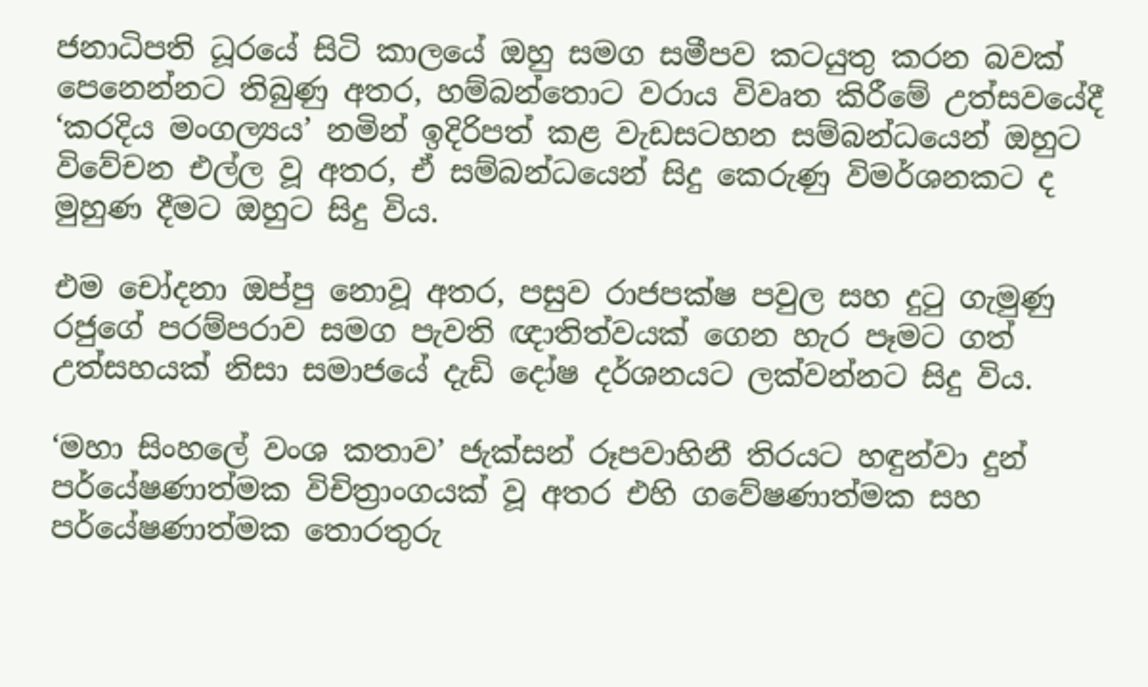ජනාධිපති ධූරයේ සිටි කාලයේ ඔහු සමග සමීපව කටයුතු කරන බවක් පෙනෙන්නට තිබුණු අතර, හම්බන්තොට වරාය විවෘත කිරීමේ උත්සවයේදී ‘කරදිය මංගල්‍යය’ නමින් ඉදිරිපත් කළ වැඩසටහන සම්බන්ධයෙන් ඔහුට විවේචන එල්ල වූ අතර, ඒ සම්බන්ධයෙන් සිදු කෙරුණු විමර්ශනකට ද මුහුණ දීමට ඔහුට සිදු විය.

එම චෝදනා ඔප්පු නොවූ අතර, පසුව රාජපක්ෂ පවුල සහ දුටු ගැමුණු රජුගේ පරම්පරාව සමග පැවති ඥාතිත්වයක් ගෙන හැර පෑමට ගත් උත්සහයක් නිසා සමාජයේ දැඩි දෝෂ දර්ශනයට ලක්වන්නට සිදු විය.

‘මහා සිංහලේ වංශ කතාව’ ජැක්සන් රූපවාහිනී තිරයට හඳුන්වා දුන් පර්යේෂණාත්මක විචිත්‍රාංගයක් වූ අතර එහි ගවේෂණාත්මක සහ පර්යේෂණාත්මක තොරතුරු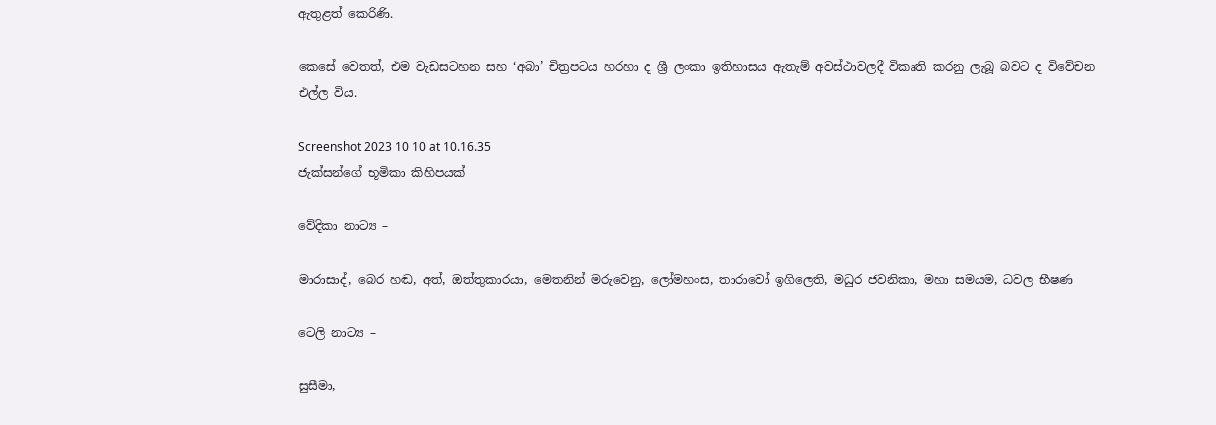ඇතුළත් කෙරිණි.

කෙසේ වෙතත්, එම වැඩසටහන සහ ‘අබා’ චිත්‍රපටය හරහා ද ශ්‍රී ලංකා ඉතිහාසය ඇතැම් අවස්ථාවලදී විකෘති කරනු ලැබූ බවට ද විවේචන එල්ල විය.

Screenshot 2023 10 10 at 10.16.35
ජැක්සන්ගේ භූමිකා කිහිපයක්

වේදිකා නාට්‍ය –

මාරාසාද්, බෙර හඬ, අත්, ඔත්තුකාරයා, මෙතනින් මරුවෙනු, ලෝමහංස, තාරාවෝ ඉගිලෙති, මධුර ජවනිකා, මහා සමයම, ධවල භීෂණ

ටෙලි නාට්‍ය –

සුසීමා,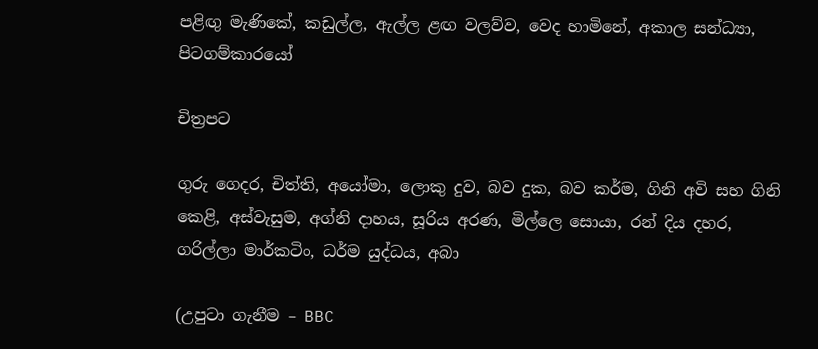පළිඟු මැණිකේ, කඩුල්ල, ඇල්ල ළඟ වලව්ව, වෙද හාමිනේ, අකාල සන්ධ්‍යා, පිටගම්කාරයෝ

චිත්‍රපට

ගුරු ගෙදර, චිත්ති, අයෝමා, ලොකු දුව, බව දුක, බව කර්ම, ගිනි අවි සහ ගිනි කෙළි, අස්වැසුම, අග්නි දාහය, සූරිය අරණ, මිල්ලෙ සොයා, රන් දිය දහර, ගරිල්ලා මාර්කටිං, ධර්ම යුද්ධය, අබා

(උපුටා ගැනීම – BBC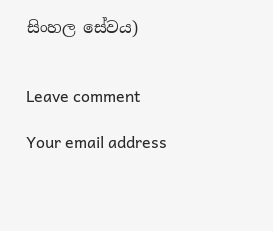සිංහල සේවය)


Leave comment

Your email address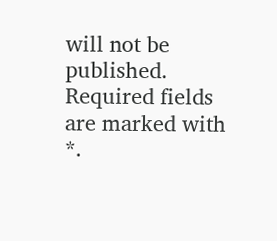will not be published. Required fields are marked with *.